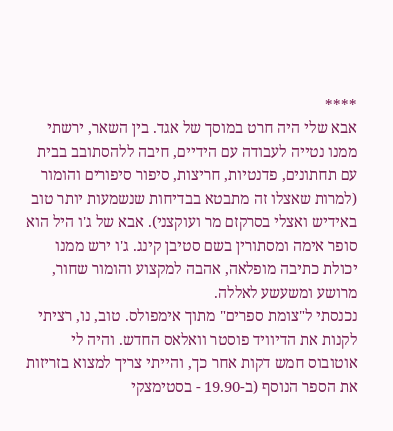****
אבא שלי היה חרט במוסך של אגד. בין השאר, ירשתי ממנו נטייה לעבודה עם הידיים, חיבה ללהסתובב בבית עם תחתונים, פדנטיות, חריצות, סיפור סיפורים והומור (למרות שאצלו זה מתבטא בבדיחות שנשמעות יותר טוב באידיש ואצלי בסרקזם מר ועוקצני). אבא של ג'ו היל הוא סופר אימה ומסתורין בשם סטיבן קינג. ג'ו ירש ממנו יכולת כתיבה מופלאה, אהבה למקצוע והומור שחור, מרושע ומשעשע לאללה.
נכנסתי ל"צומת ספרים" מתוך אימפולס. טוב, נו, רציתי לקנות את הדיוויד פוסטר וואלאס החדש. והיה לי אוטובוס חמש דקות אחר כך, והייתי צריך למצוא בזריזות את הספר הנוסף (ב-19.90 - בסטימצקי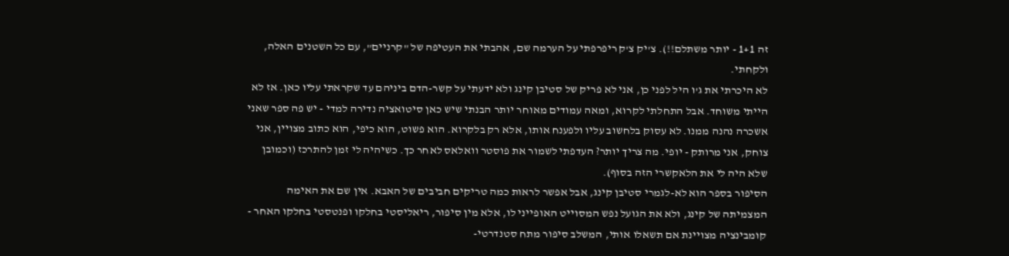זה 1+1 - יותר משתלם!!). צ'יק צ'ק ריפרפתי על הערמה שם, אהבתי את העטיפה של "קרניים", עם כל השטנים האלה, ולקחתי.
לא היכרתי את ג'ו היל לפני כן, אני לא פריק של סטיבן קינג ולא ידעתי על קשר-הדם ביניהם עד שקראתי עליו כאן. אז לא הייתי משוחד. אבל התחלתי לקרוא, ומאה עמודים מאוחר יותר הבנתי שיש כאן סיטואציה נדירה למדי - יש פה ספר שאני אשכרה נהנה ממנו. לא עסוק בלחשוב עליו ולפענח אותו, אלא רק בלקרוא. הוא פשוט, הוא כיפי, הוא כתוב מצויין, אני צוחק, אני מרותק - יופי. מה צריך יותר? העדפתי לשמור את פוסטר וואלאס לאחר כך. כשיהיה לי זמן להתרכז (וכמובן שלא היה לי את הלאקשרי הזה בסוף).
הסיפור בספר הוא לא-לגמרי סטיבן קינג, אבל אפשר לראות כמה טריקים חביבים של האבא. אין שם את האימה המצמיתה של קינג, ולא את הגועל נפש המסוייט האופייני לו, אלא מין סיפור, ריאליסטי בחלקו ופנטסטי בחלקו האחר - קומבינציה מצויינת אם תשאלו אותי, המשלב סיפור מתח סטנדרטי-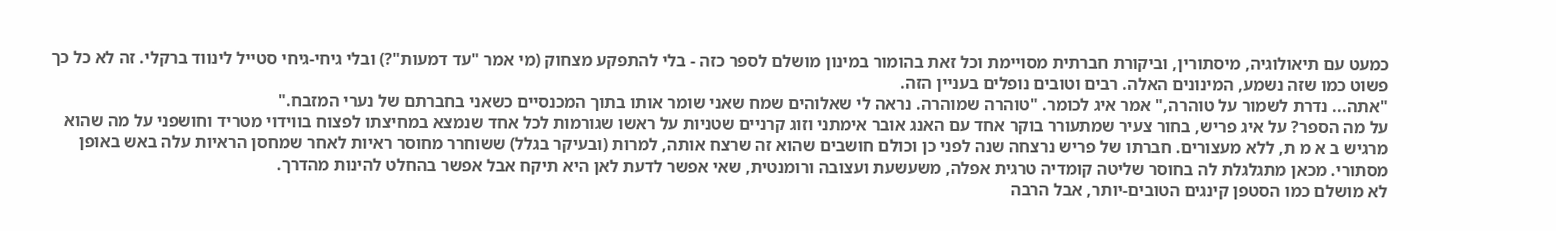כמעט עם תיאולוגיה, מיסתורין, וביקורת חברתית מסויימת וכל זאת בהומור במינון מושלם לספר כזה - בלי להתפקע מצחוק (מי אמר "עד דמעות"?) ובלי גיחי-גיחי סטייל לינווד ברקלי. זה לא כל כך פשוט כמו שזה נשמע, המינונים האלה. רבים וטובים נופלים בעניין הזה.
"אתה... נדרת לשמור על טוהרה," אמר איג לכומר. "טוהרה שמוהרה. נראה לי שאלוהים שמח שאני שומר אותו בתוך המכנסיים כשאני בחברתם של נערי המזבח."
על מה הספר? על איג פריש, בחור צעיר שמתעורר בוקר אחד עם האנג אובר אימתני וזוג קרניים שטניות על ראשו שגורמות לכל אחד שנמצא במחיצתו לפצוח בווידוי מטריד וחושפני על מה שהוא מרגיש ב א מ ת, ללא מעצורים. חברתו של פריש נרצחה שנה לפני כן וכולם חושבים שהוא זה שרצח אותה, למרות (ובעיקר בגלל) ששוחרר מחוסר ראיות לאחר שמחסן הראיות עלה באש באופן מסתורי. מכאן מתגלגלת לה בחוסר שליטה קומדיה טרגית אפלה, משעשעת ועצובה ורומנטית, שאי אפשר לדעת לאן היא תיקח אבל אפשר בהחלט להינות מהדרך.
לא מושלם כמו הסטפן קינגים הטובים-יותר, אבל הרבה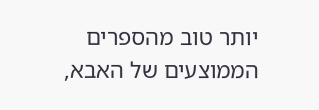יותר טוב מהספרים הממוצעים של האבא,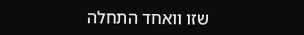שזו וואחד התחלה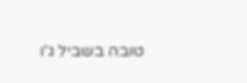טובה בשביל ג'ו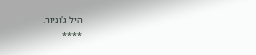היל ג'וניור.
****